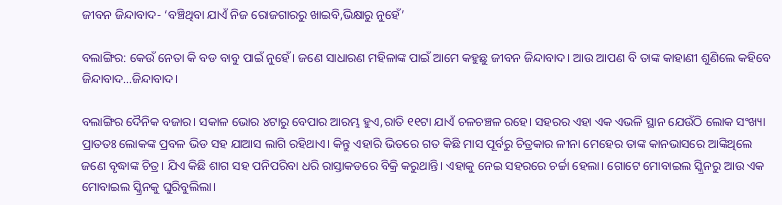ଜୀବନ ଜିନ୍ଦାବାଦ- ‘ବଞ୍ଚିଥିବା ଯାଏଁ ନିଜ ରୋଜଗାରରୁ ଖାଇବି,ଭିକ୍ଷାରୁ ନୁହେଁ’

ବଲାଙ୍ଗିର: କେଉଁ ନେତା କି ବଡ ବାବୁ ପାଇଁ ନୁହେଁ। ଜଣେ ସାଧାରଣ ମହିଳାଙ୍କ ପାଇଁ ଆମେ କହୁଛୁ ଜୀବନ ଜିନ୍ଦାବାଦ। ଆଉ ଆପଣ ବି ତାଙ୍କ କାହାଣୀ ଶୁଣିଲେ କହିବେ ଜିନ୍ଦାବାଦ…ଜିନ୍ଦାବାଦ।

ବଲାଙ୍ଗିର ଦୈନିକ ବଜାର। ସକାଳ ଭୋର ୪ଟାରୁ ବେପାର ଆରମ୍ଭ ହୁଏ,ରାତି ୧୧ଟା ଯାଏଁ ଚଳଚଞ୍ଚଳ ରହେ। ସହରର ଏହା ଏକ ଏଭଳି ସ୍ଥାନ ଯେଉଁଠି ଲୋକ ସଂଖ୍ୟା ପ୍ରାତତଃ ଲୋକଙ୍କ ପ୍ରବଳ ଭିଡ ସହ ଯାଆସ ଲାଗି ରହିଥାଏ। କିନ୍ତୁ ଏହାରି ଭିତରେ ଗତ କିଛି ମାସ ପୂର୍ବରୁ ଚିତ୍ରକାର ଳୀନା ମେହେର ତାଙ୍କ କାନଭାସରେ ଆଙ୍କିଥିଲେ ଜଣେ ବୃଦ୍ଧାଙ୍କ ଚିତ୍ର। ଯିଏ କିଛି ଶାଗ ସହ ପନିପରିବା ଧରି ରାସ୍ତାକଡରେ ବିକ୍ରି କରୁଥାନ୍ତି। ଏହାକୁ ନେଇ ସହରରେ ଚର୍ଚ୍ଚା ହେଲା। ଗୋଟେ ମୋବାଇଲ ସ୍କ୍ରିନରୁ ଆଉ ଏକ ମୋବାଇଲ ସ୍କ୍ରିନକୁ ଘୁରିବୁଲିଲା।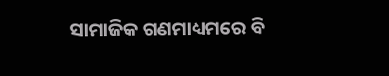ସାମାଜିକ ଗଣମାଧ୍ୟମରେ ବି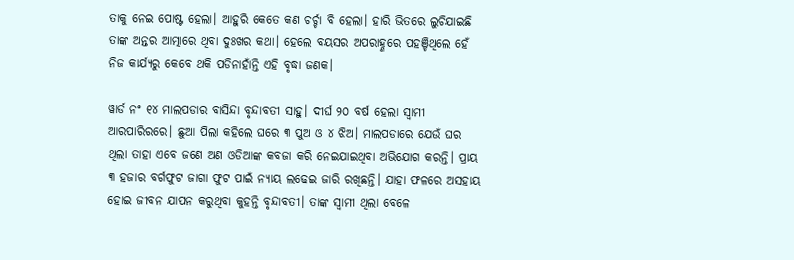ତାକୁ ନେଇ ପୋଷ୍ଟ ହେଲା। ଆହୁରି କେତେ କଣ ଚର୍ଚ୍ଚା ବି ହେଲା। ହାରି ଭିତରେ ଲୁଚିଯାଇଛି ତାଙ୍କ ଅନ୍ତର ଆତ୍ମାରେ ଥିବା ଦୁଃଖର କଥା। ହେଲେ ବୟସର ଅପରାହ୍ଣରେ ପହଞ୍ଚିଥିଲେ ହେଁ ନିଜ କାର୍ଯ୍ୟରୁ କେବେ ଥକି ପଡିନାହାଁନ୍ତି ଏହି ବୃଦ୍ଧା ଜଣକ।

ୱାର୍ଡ ନଂ ୧୪ ମାଲପଡାର ବାସିନ୍ଦା ବୃନ୍ଦାବତୀ ସାହୁ। ଦୀର୍ଘ ୨୦ ବର୍ଷ ହେଲା ସ୍ୱାମୀ ଆରପାରିରରେ। ଛୁଆ ପିଲା କହିଲେ ଘରେ ୩ ପୁଅ ଓ ୪ ଝିଅ। ମାଲପଡାରେ ଯେଉଁ ଘର ଥିଲା ତାହା ଏବେ ଜଣେ ଅଣ ଓଡିଆଙ୍କ କବଜା କରି ନେଇଯାଇଥିବା ଅଭିଯୋଗ କରନ୍ତି। ପ୍ରାୟ ୩ ହଜାର ବର୍ଗଫୁଟ ଜାଗା ଫୁଟ ପାଇଁ ନ୍ୟାୟ ଲଢେଇ ଜାରି ରଖିଛନ୍ତି। ଯାହା ଫଳରେ ଅସହାୟ ହୋଇ ଜୀବନ ଯାପନ କରୁଥିବା କୁହନ୍ତି ବୃନ୍ଦାବତୀ। ତାଙ୍କ ସ୍ୱାମୀ ଥିଲା ବେଳେ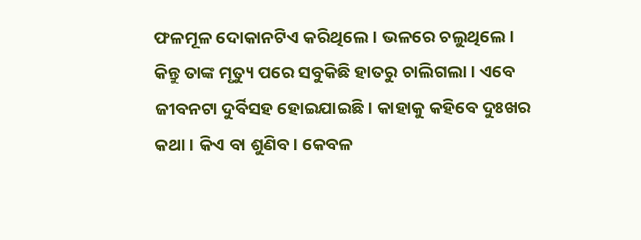ଫଳମୂଳ ଦୋକାନଟିଏ କରିଥିଲେ। ଭଳରେ ଚଲୁଥିଲେ। କିନ୍ତୁ ତାଙ୍କ ମୃତ୍ୟୁ ପରେ ସବୁକିଛି ହାତରୁ ଚାଲିଗଲା। ଏବେ ଜୀବନଟା ଦୁର୍ବିସହ ହୋଇଯାଇଛି। କାହାକୁ କହିବେ ଦୁଃଖର କଥା। କିଏ ବା ଶୁଣିବ। କେବଳ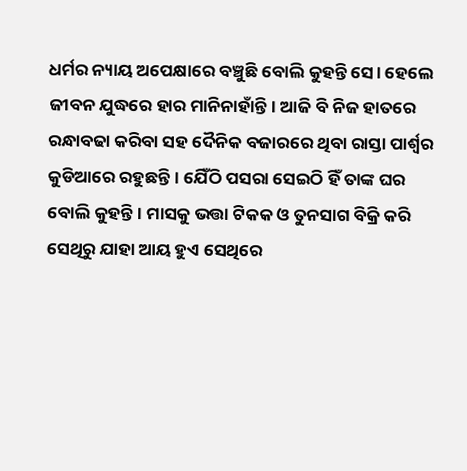ଧର୍ମର ନ୍ୟାୟ ଅପେକ୍ଷାରେ ବଞ୍ଚୁଛି ବୋଲି କୁହନ୍ତି ସେ। ହେଲେ ଜୀବନ ଯୁଦ୍ଧରେ ହାର ମାନିନାହାଁନ୍ତି। ଆଜି ବି ନିଜ ହାତରେ ରନ୍ଧାବଢା କରିବା ସହ ଦୈନିକ ବଜାରରେ ଥିବା ରାସ୍ତା ପାର୍ଶ୍ବର କୁଡିଆରେ ରହୁଛନ୍ତି। ଯେିଁଠି ପସରା ସେଇଠି ହିଁ ତାଙ୍କ ଘର ବୋଲି କୁହନ୍ତି। ମାସକୁ ଭତ୍ତା ଟିକକ ଓ ତୁନସାଗ ବିକ୍ରି କରି ସେଥିରୁ ଯାହା ଆୟ ହୁଏ ସେଥିରେ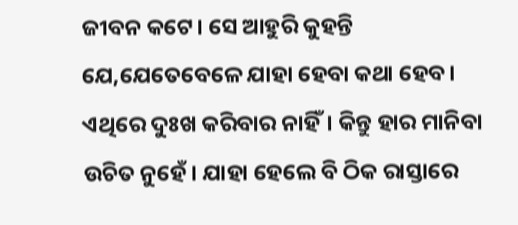ଜୀବନ କଟେ। ସେ ଆହୁରି କୁହନ୍ତି ଯେ,ଯେତେବେଳେ ଯାହା ହେବା କଥା ହେବ। ଏଥିରେ ଦୁଃଖ କରିବାର ନାହିଁ। କିନ୍ତୁ ହାର ମାନିବା ଉଚିତ ନୁହେଁ। ଯାହା ହେଲେ ବି ଠିକ ରାସ୍ତାରେ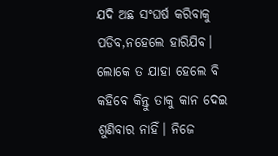ଯଦି ଅଛ ସଂଘର୍ଷ କରିବାକୁ ପଡିବ,ନହେଲେ ହାରିଯିବ। ଲୋକେ ତ ଯାହା ହେଲେ ବି କହିବେ କିନ୍ତୁ ତାକୁ କାନ ଦେଇ ଶୁଣିବାର ନାହିଁ। ନିଜେ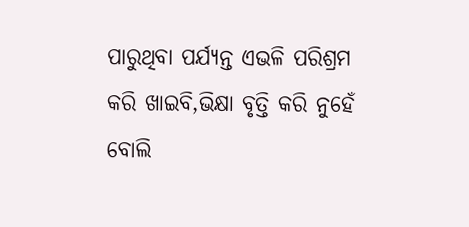ପାରୁଥିବା ପର୍ଯ୍ୟନ୍ତ ଏଭଳି ପରିଶ୍ରମ କରି ଖାଇବି,ଭିକ୍ଷା ବୃତ୍ତି କରି ନୁହେଁ ବୋଲି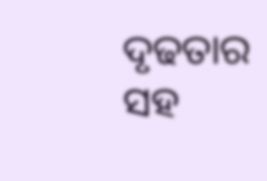ଦୃଢତାର ସହ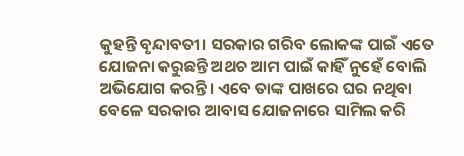କୁହନ୍ତି ବୃନ୍ଦାବତୀ। ସରକାର ଗରିବ ଲୋକଙ୍କ ପାଇଁ ଏତେ ଯୋଜନା କରୁଛନ୍ତି ଅଥଚ ଆମ ପାଇଁ କାହିଁ ନୁହେଁ ବୋଲି ଅଭିଯୋଗ କରନ୍ତି। ଏବେ ତାଙ୍କ ପାଖରେ ଘର ନଥିବା ବେଳେ ସରକାର ଆବାସ ଯୋଜନାରେ ସାମିଲ କରି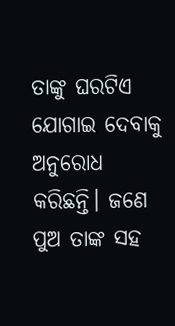ତାଙ୍କୁ ଘରଟିଏ ଯୋଗାଇ ଦେବାକୁ ଅନୁରୋଧ କରିଛନ୍ତି। ଜଣେ ପୁଅ ତାଙ୍କ ସହ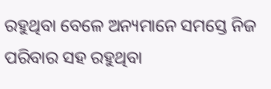ରହୁଥିବା ବେଳେ ଅନ୍ୟମାନେ ସମସ୍ତେ ନିଜ ପରିବାର ସହ ରହୁଥିବା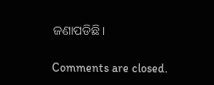ଜଣାପଡିଛି।

Comments are closed.